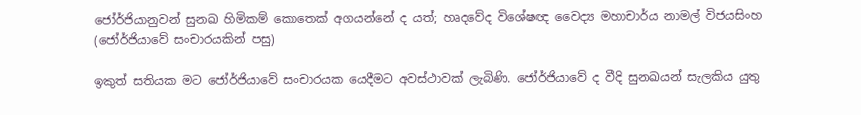ජෝර්ජියානුවන් සුනඛ හිමිකම් කොතෙක් අගයන්නේ ද යත්; හෘදවේද විශේෂඥ වෛද්‍ය මහාචාර්ය නාමල් විජයසිංහ (ජෝර්ජියාවේ සංචාරයකින් පසු)

ඉකුත් සතියක මට ජෝර්ජියාවේ සංචාරයක යෙදීමට අවස්ථාවක් ලැබිණි. ජෝර්ජියාවේ ද වීදි සුනඛයන් සැලකිය යුතු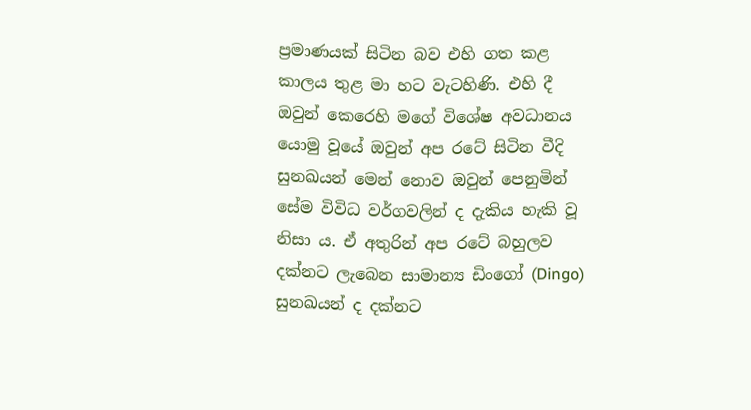ප්‍රමාණයක් සිටින බව එහි ගත කළ කාලය තුළ මා හට වැටහිණි. එහි දී ඔවුන් කෙරෙහි මගේ විශේෂ අවධානය යොමු වූයේ ඔවුන් අප රටේ සිටින වීදි සුනඛයන් මෙන් නොව ඔවුන් පෙනුමින් සේම විවිධ වර්ගවලින් ද දැකිය හැකි වූ නිසා ය. ඒ අතුරින් අප රටේ බහුලව දක්නට ලැබෙන සාමාන්‍ය ඩිංගෝ (Dingo) සුනඛයන් ද දක්නට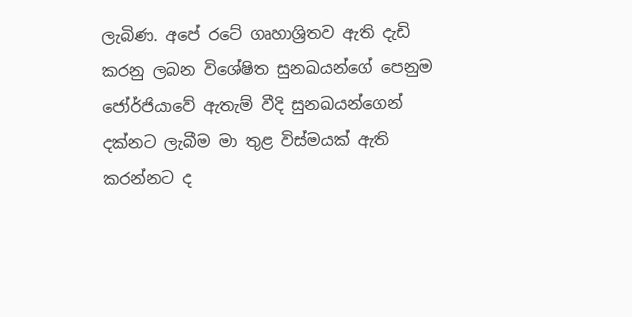ලැබිණ. අපේ රටේ ගෘහාශ්‍රිතව ඇති දැඩි කරනු ලබන විශේෂිත සුනඛයන්ගේ පෙනුම ජෝර්ජියාවේ ඇතැම් වීදි සුනඛයන්ගෙන් දක්නට ලැබීම මා තුළ විස්මයක් ඇති කරන්නට ද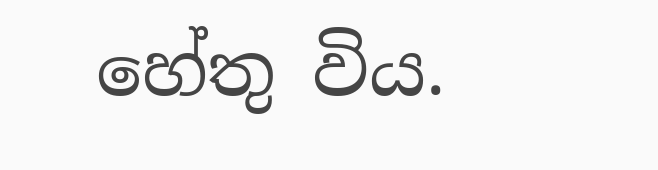හේතු විය.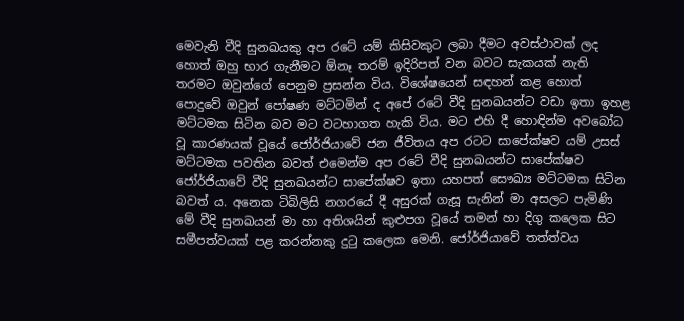මෙවැනි වීදි සුනඛයකු අප රටේ යම් කිසිවකුට ලබා දීමට අවස්ථාවක් ලද හොත් ඔහු භාර ගැනීමට ඕනෑ තරම් ඉදිරිපත් වන බවට සැකයක් නැති තරමට ඔවුන්ගේ පෙනුම ප්‍රසන්න විය. විශේෂයෙන් සඳහන් කළ හොත් පොදුවේ ඔවුන් පෝෂණ මට්ටමින් ද අපේ රටේ වීදි සුනඛයන්ට වඩා ඉතා ඉහළ මට්ටමක සිටින බව මට වටහාගත හැකි විය. මට එහි දී හොඳින්ම අවබෝධ වූ කාරණයක් වූයේ ජෝර්ජියාවේ ජන ජීවිතය අප රටට සාපේක්ෂව යම් උසස් මට්ටමක පවතින බවත් එමෙන්ම අප රටේ වීදි සුනඛයන්ට සාපේක්ෂව ජෝර්ජියාවේ වීදි සුනඛයන්ට සාපේක්ෂව ඉතා යහපත් සෞඛ්‍ය මට්ටමක සිටින බවත් ය. අනෙක ටිබිලිසි නගරයේ දී අසුරක් ගැසූ සැනින් මා අසලට පැමිණි මේ වීදි සුනඛයන් මා හා අතිශයින් කුළුපග වූයේ තමන් හා දිගු කලෙක සිට සමීපත්වයක් පළ කරන්නකු දුටු කලෙක මෙනි. ජෝර්ජියාවේ තත්ත්වය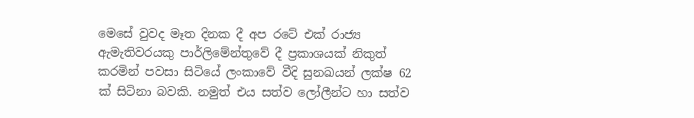මෙසේ වුවද මෑත දිනක දී අප රටේ එක් රාජ්‍ය ඇමැතිවරයකු පාර්ලිමේන්තුවේ දී ප්‍රකාශයක් නිකුත් කරමින් පවසා සිටියේ ලංකාවේ වීදි සුනඛයන් ලක්ෂ 62 ක් සිටිනා බවකි. නමුත් එය සත්ව ලෝලීන්ට හා සත්ව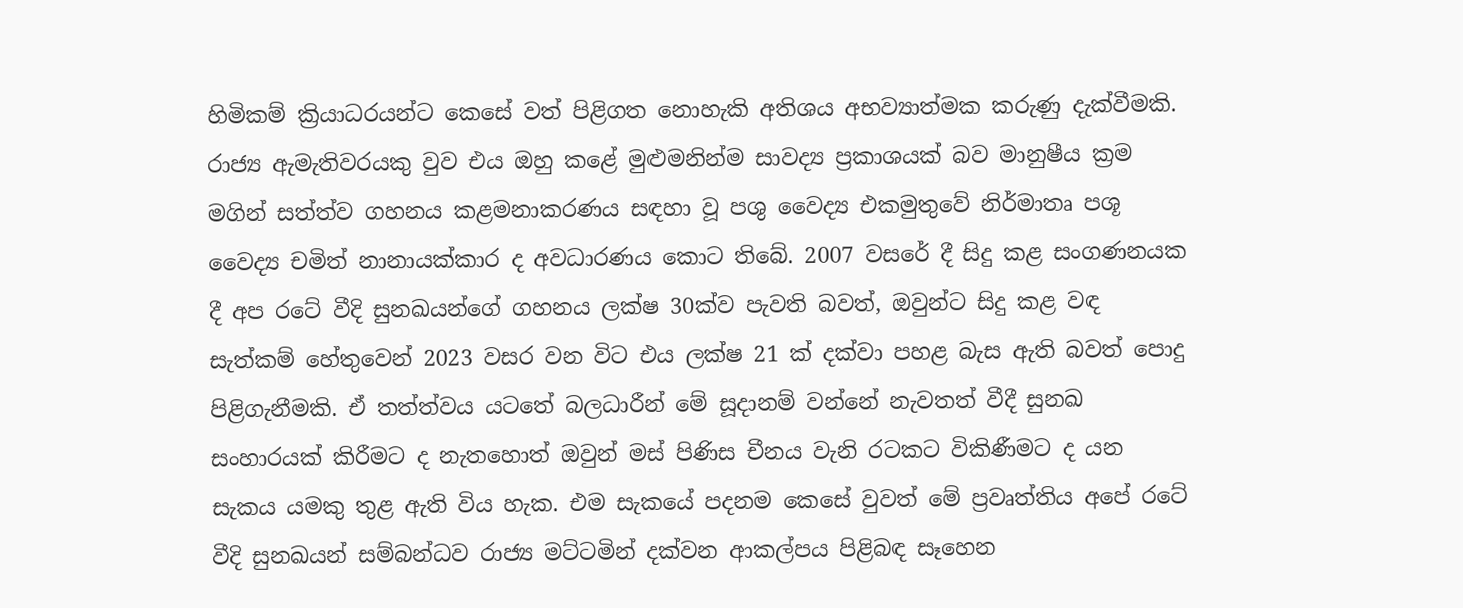හිමිකම් ක්‍රියාධරයන්ට කෙසේ වත් පිළිගත නොහැකි අතිශය අභව්‍යාත්මක කරුණු දැක්වීමකි. රාජ්‍ය ඇමැතිවරයකු වුව එය ඔහු කළේ මුළුමනින්ම සාවද්‍ය ප්‍රකාශයක් බව මානුෂීය ක්‍රම මගින් සත්ත්ව ගහනය කළමනාකරණය සඳහා වූ පශු වෛද්‍ය එකමුතුවේ නිර්මාතෘ පශූ වෛද්‍ය චමිත් නානායක්කාර ද අවධාරණය කොට තිබේ. 2007 වසරේ දී සිදු කළ සංගණනයක දී අප රටේ වීදි සුනඛයන්ගේ ගහනය ලක්ෂ 30ක්ව පැවති බවත්, ඔවුන්ට සිදු කළ වඳ සැත්කම් හේතුවෙන් 2023 වසර වන විට එය ලක්ෂ 21 ක් දක්වා පහළ බැස ඇති බවත් පොදු පිළිගැනීමකි. ඒ තත්ත්වය යටතේ බලධාරීන් මේ සූදානම් වන්නේ නැවතත් වීදී සුනඛ සංහාරයක් කිරීමට ද නැතහොත් ඔවුන් මස් පිණිස චීනය වැනි රටකට විකිණීමට ද යන සැකය යමකු තුළ ඇති විය හැක. එම සැකයේ පදනම කෙසේ වුවත් මේ ප්‍රවෘත්තිය අපේ රටේ වීදි සුනඛයන් සම්බන්ධව රාජ්‍ය මට්ටමින් දක්වන ආකල්පය පිළිබඳ සෑහෙන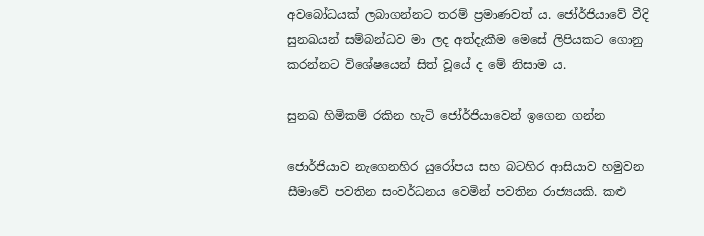අවබෝධයක් ලබාගන්නට තරම් ප්‍රමාණවත් ය. ජෝර්ජියාවේ වීදි සුනඛයන් සම්බන්ධව මා ලද අත්දැකීම මෙසේ ලිපියකට ගොනු කරන්නට විශේෂයෙන් සිත් වූයේ ද මේ නිසාම ය.

සුනඛ හිමිකම් රකින හැටි ජෝර්ජියාවෙන් ඉගෙන ගන්න

ජොර්ජියාව නැගෙනහිර යුරෝපය සහ බටහිර ආසියාව හමුවන සීමාවේ පවතින සංවර්ධනය වෙමින් පවතින රාජ්‍යයකි. කළු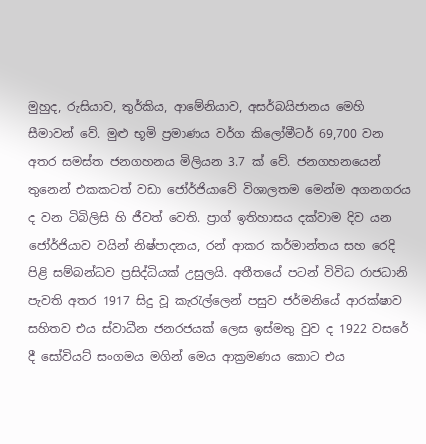මුහුද, රුසියාව, තුර්කිය, ආමේනියාව, අසර්බයිජානය මෙහි සීමාවන් වේ. මුළු භූමි ප්‍රමාණය වර්ග කිලෝමීටර් 69,700 වන අතර සමස්ත ජනගහනය මිලියන 3.7 ක් වේ. ජනගහනයෙන් තුනෙන් එකකටත් වඩා ජෝර්ජියාවේ විශාලතම මෙන්ම අගනගරය ද වන ටිබිලිසි හි ජීවත් වෙති. ප්‍රාග් ඉතිහාසය දක්වාම දිව යන ජෝර්ජියාව වයින් නිෂ්පාදනය, රන් ආකර කර්මාන්තය සහ රෙදි පිළි සම්බන්ධව ප්‍රසිද්ධියක් උසුලයි. අතීතයේ පටන් විවිධ රාජධානි පැවති අතර 1917 සිදු වූ කැරැල්ලෙන් පසුව ජර්මනියේ ආරක්ෂාව සහිතව එය ස්වාධීන ජනරජයක් ලෙස ඉස්මතු වුව ද 1922 වසරේ දී සෝවියට් සංගමය මගින් මෙය ආක්‍රමණය කොට එය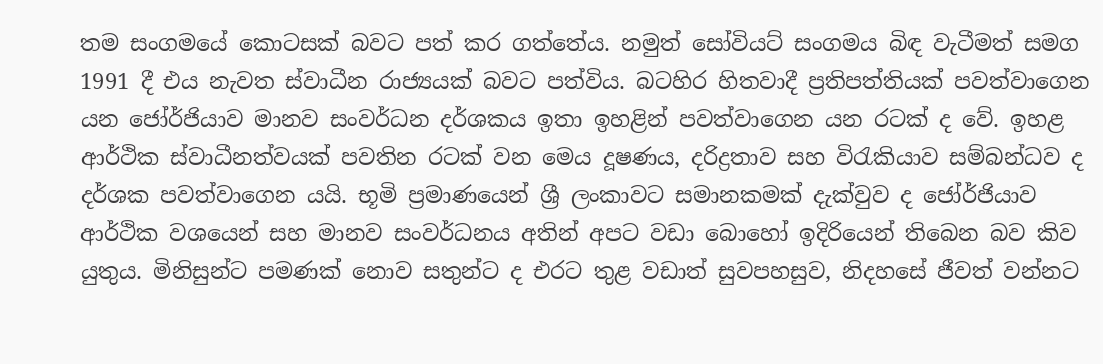තම සංගමයේ කොටසක් බවට පත් කර ගත්තේය. නමුත් සෝවියට් සංගමය බිඳ වැටීමත් සමග 1991 දී එය නැවත ස්වාධීන රාජ්‍යයක් බවට පත්විය. බටහිර හිතවාදී ප්‍රතිපත්තියක් පවත්වාගෙන යන ජෝර්ජියාව මානව සංවර්ධන දර්ශකය ඉතා ඉහළින් පවත්වාගෙන යන රටක් ද වේ. ඉහළ ආර්ථික ස්වාධීනත්වයක් පවතින රටක් වන මෙය දූෂණය, දරිද්‍රතාව සහ විරැකියාව සම්බන්ධව ද දර්ශක පවත්වාගෙන යයි. භූමි ප්‍රමාණයෙන් ශ්‍රී ලංකාවට සමානකමක් දැක්වුව ද ජෝර්ජියාව ආර්ථික වශයෙන් සහ මානව සංවර්ධනය අතින් අපට වඩා බොහෝ ඉදිරියෙන් තිබෙන බව කිව යුතුය. මිනිසුන්ට පමණක් නොව සතුන්ට ද එරට තුළ වඩාත් සුවපහසුව, නිදහසේ ජීවත් වන්නට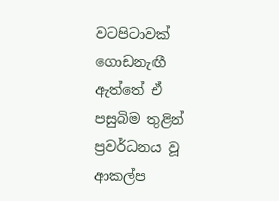වටපිටාවක් ගොඩනැඟී ඇත්තේ ඒ පසුබිම තුළින් ප්‍රවර්ධනය වූ ආකල්ප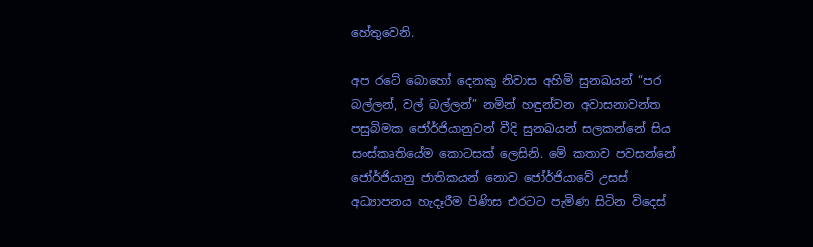හේතුවෙනි.

අප රටේ බොහෝ දෙනකු නිවාස අහිමි සුනඛයන් “පර බල්ලන්, වල් බල්ලන්” නමින් හඳුන්වන අවාසනාවන්ත පසුබිමක ජෝර්ජියානුවන් වීදි සුනඛයන් සලකන්නේ සිය සංස්කෘතියේම කොටසක් ලෙසිනි. මේ කතාව පවසන්නේ ජෝර්ජියානු ජාතිකයන් නොව ජෝර්ජියාවේ උසස් අධ්‍යාපනය හැදෑරීම පිණිස එරටට පැමිණ සිටින විදෙස්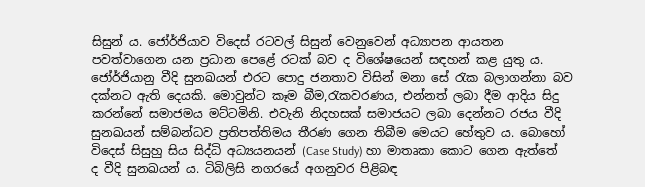සිසුන් ය. ජෝර්ජියාව විදෙස් රටවල් සිසුන් වෙනුවෙන් අධ්‍යාපන ආයතන පවත්වාගෙන යන ප්‍රධාන පෙළේ රටක් බව ද විශේෂයෙන් සඳහන් කළ යුතු ය. ජෝර්ජියානු වීදි සුනඛයන් එරට පොදු ජනතාව විසින් මනා සේ රැක බලාගන්නා බව දක්නට ඇති දෙයකි. මොවුන්ට කෑම බීම,රැකවරණය, එන්නත් ලබා දීම ආදිය සිදු කරන්නේ සමාජමය මට්ටමිනි. එවැනි නිදහසක් සමාජයට ලබා දෙන්නට රජය වීදි සුනඛයන් සම්බන්ධව ප්‍රතිපත්තිමය තීරණ ගෙන තිබීම මෙයට හේතුව ය. බොහෝ විදෙස් සිසුහු සිය සිද්ධි අධ්‍යයනයන් (Case Study) හා මාතෘකා කොට ගෙන ඇත්තේ ද වීදි සුනඛයන් ය. ටිබිලිසි නගරයේ අගනුවර පිළිබඳ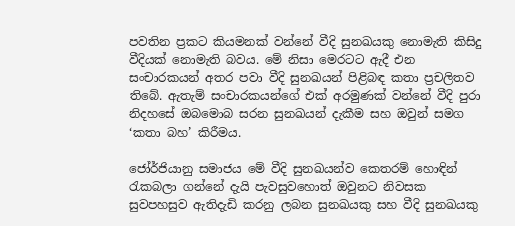පවතින ප්‍රකට කියමනක් වන්නේ වීදි සුනඛයකු නොමැති කිසිදු වීදියක් නොමැති බවය. මේ නිසා මෙරටට ඇදී එන සංචාරකයන් අතර පවා වීදි සුනඛයන් පිළිබඳ කතා ප්‍රචලිතව තිබේ. ඇතැම් සංචාරකයන්ගේ එක් අරමුණක් වන්නේ වීදි පුරා නිදහසේ ඔබමොබ සරන සුනඛයන් දැකීම සහ ඔවුන් සමග ‘කතා බහ’ කිරීමය.

ජෝර්ජියානු සමාජය මේ වීදි සුනඛයන්ව කෙතරම් හොඳින් රැකබලා ගන්නේ දැයි පැවසුවහොත් ඔවුනට නිවසක සුවපහසුව ඇතිදැඩි කරනු ලබන සුනඛයකු සහ වීදි සුනඛයකු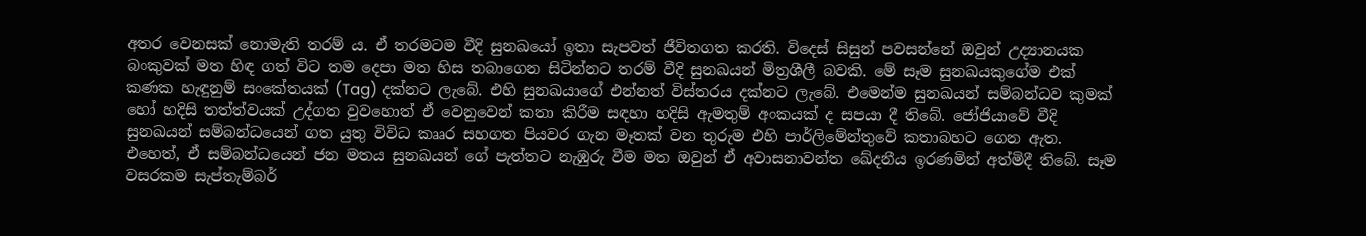අතර වෙනසක් නොමැති තරම් ය. ඒ තරමටම වීදි සුනඛයෝ ඉතා සැපවත් ජීවිතගත කරති. විදෙස් සිසුන් පවසන්නේ ඔවුන් උද්‍යානයක බංකුවක් මත හිඳ ගත් විට තම දෙපා මත හිස තබාගෙන සිටින්නට තරම් වීදි සුනඛයන් මිත්‍රශීලී බවකි. මේ සෑම සුනඛයකුගේම එක් කණක හැඳුනුම් සංකේතයක් (Tag) දක්නට ලැබේ. එහි සුනඛයාගේ එන්නත් විස්තරය දක්නට ලැබේ. එමෙන්ම සුනඛයන් සම්බන්ධව කුමක් හෝ හදිසි තත්ත්වයක් උද්ගත වුවහොත් ඒ වෙනුවෙන් කතා කිරීම සඳහා හදිසි ඇමතුම් අංකයක් ද සපයා දී තිබේ. ජෝජියාවේ වීදි සුනඛයන් සම්බන්ධයෙන් ගත යුතු විවිධ කෲර සහගත පියවර ගැන මෑතක් වන තුරුම එහි පාර්ලිමේන්තුවේ කතාබහට ගෙන ඇත. එහෙත්, ඒ සම්බන්ධයෙන් ජන මතය සුනඛයන් ගේ පැත්තට නැඹුරු වීම මත ඔවුන් ඒ අවාසනාවන්ත ඛේදනීය ඉරණමින් අත්මිදී තිබේ. සෑම වසරකම සැප්තැම්බර්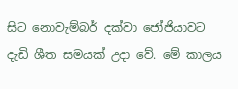සිට නොවැම්බර් දක්වා ජෝජියාවට දැඩි ශීත සමයක් උදා වේ. මේ කාලය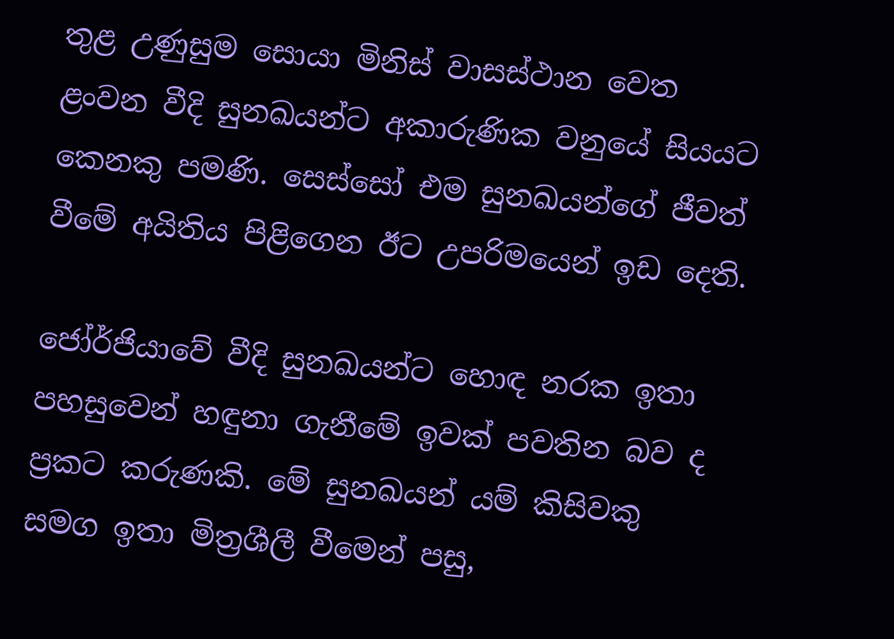තුළ උණුසුම සොයා මිනිස් වාසස්ථාන වෙත ළංවන වීදි සුනඛයන්ට අකාරුණික වනුයේ සියයට කෙනකු පමණි. සෙස්සෝ එම සුනඛයන්ගේ ජීවත් වීමේ අයිතිය පිළිගෙන ඊට උපරිමයෙන් ඉඩ දෙති.

ජෝර්ජියාවේ වීදි සුනඛයන්ට හොඳ නරක ඉතා පහසුවෙන් හඳුනා ගැනීමේ ඉවක් පවතින බව ද ප්‍රකට කරුණකි. මේ සුනඛයන් යම් කිසිවකු සමග ඉතා මිත්‍රශීලී වීමෙන් පසු,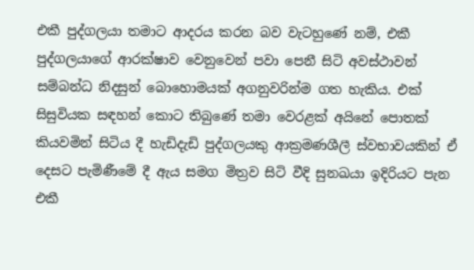එකී පුද්ගලයා තමාට ආදරය කරන බව වැටහුණේ නම්, එකී පුද්ගලයාගේ ආරක්ෂාව වෙනුවෙන් පවා පෙනී සිටි අවස්ථාවන් සම්බන්ධ නිදසුන් බොහොමයක් අගනුවරින්ම ගත හැකිය. එක් සිසුවියක සඳහන් කොට තිබුණේ තමා වෙරළක් අයිනේ පොතක් කියවමින් සිටිය දී හැඩිදැඩි පුද්ගලයකු ආක්‍රමණශීලී ස්වභාවයකින් ඒ දෙසට පැමිණීමේ දී ඇය සමග මිත්‍රව සිටි වීදි සුනඛයා ඉදිරියට පැන එකී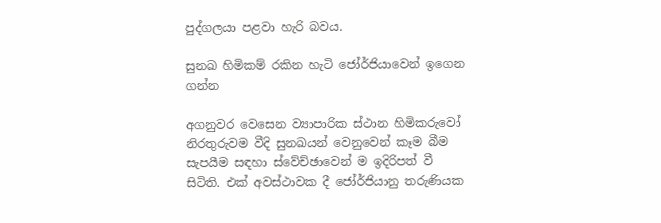පුද්ගලයා පළවා හැරි බවය.

සුනඛ හිමිකම් රකින හැටි ජෝර්ජියාවෙන් ඉගෙන ගන්න

අගනුවර වෙසෙන ව්‍යාපාරික ස්ථාන හිමිකරුවෝ නිරතුරුවම වීදි සුනඛයන් වෙනුවෙන් කෑම බීම සැපයීම සඳහා ස්වේච්ඡාවෙන් ම ඉදිරිපත් වී සිටිති. එක් අවස්ථාවක දී ජෝර්ජියානු තරුණියක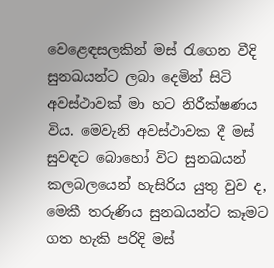වෙළෙඳසලකින් මස් රැගෙන වීදි සුනඛයන්ට ලබා දෙමින් සිටි අවස්ථාවක් මා හට නිරීක්ෂණය විය. මෙවැනි අවස්ථාවක දී මස් සුවඳට බොහෝ විට සුනඛයන් කලබලයෙන් හැසිරිය යුතු වුව ද, මෙකී තරුණිය සුනඛයන්ට කෑමට ගත හැකි පරිදි මස්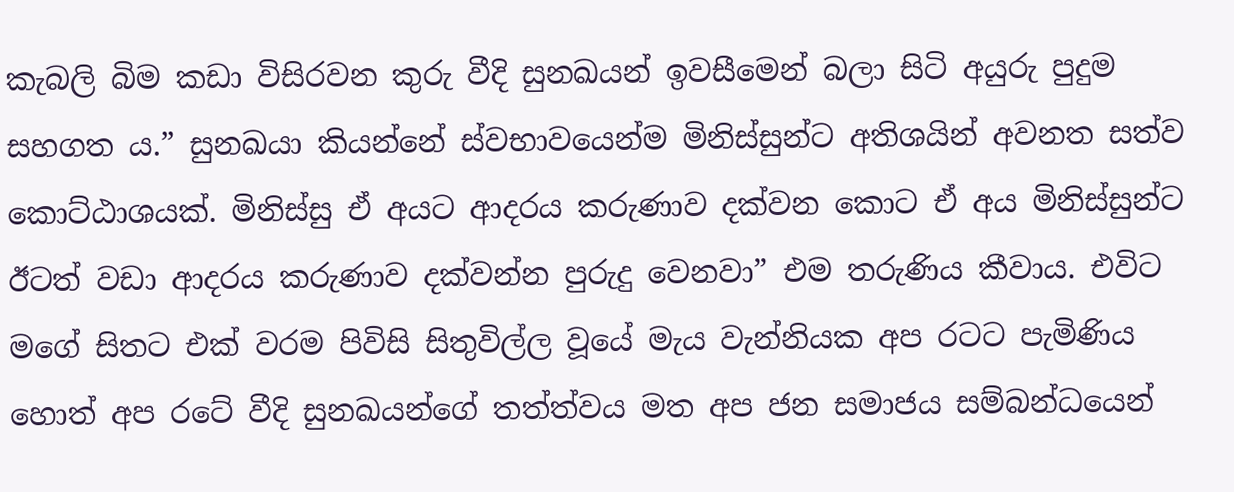කැබලි බිම කඩා විසිරවන කුරු වීදි සුනඛයන් ඉවසීමෙන් බලා සිටි අයුරු පුදුම සහගත ය.” සුනඛයා කියන්නේ ස්වභාවයෙන්ම මිනිස්සුන්ට අතිශයින් අවනත සත්ව කොට්ඨාශයක්. මිනිස්සු ඒ අයට ආදරය කරුණාව දක්වන කොට ඒ අය මිනිස්සුන්ට ඊටත් වඩා ආදරය කරුණාව දක්වන්න පුරුදු වෙනවා” එම තරුණිය කීවාය. එවිට මගේ සිතට එක් වරම පිවිසි සිතුවිල්ල වූයේ මැය වැන්නියක අප රටට පැමිණිය හොත් අප රටේ වීදි සුනඛයන්ගේ තත්ත්වය මත අප ජන සමාජය සම්බන්ධයෙන්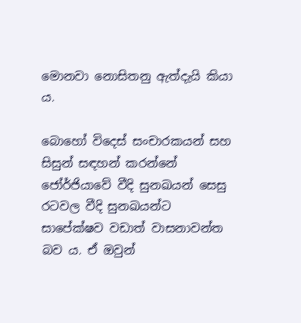මොනවා නොසිතනු ඇත්දැයි කියා ය.

බොහෝ විදෙස් සංචාරකයන් සහ සිසුන් සඳහන් කරන්නේ ජෝර්ජියාවේ වීදි සුනඛයන් සෙසු රටවල වීදි සුනඛයන්ට සාපේක්ෂව වඩාත් වාසනාවන්ත බව ය. ඒ ඔවුන්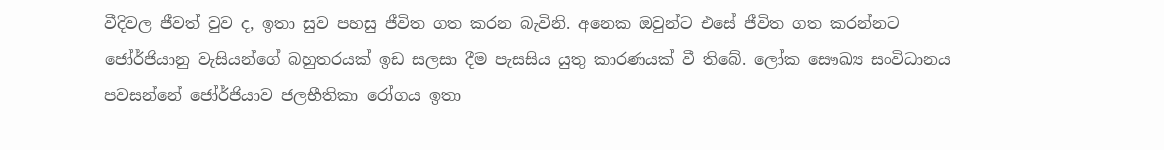වීදිවල ජීවත් වුව ද, ඉතා සුව පහසු ජීවිත ගත කරන බැවිනි. අනෙක ඔවුන්ට එසේ ජීවිත ගත කරන්නට ජෝර්ජියානු වැසියන්ගේ බහුතරයක් ඉඩ සලසා දීම පැසසිය යුතු කාරණයක් වී තිබේ. ලෝක සෞඛ්‍ය සංවිධානය පවසන්නේ ජෝර්ජියාව ජලභීතිකා රෝගය ඉතා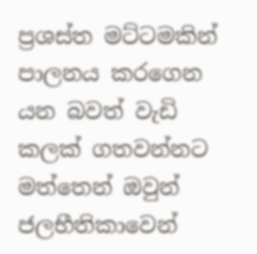ප්‍රශස්ත මට්ටමකින් පාලනය කරගෙන යන බවත් වැඩි කලක් ගතවන්නට මත්තෙන් ඔවුන් ජලභීතිකාවෙන්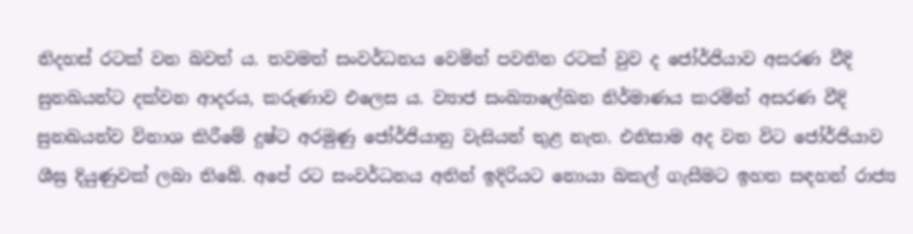නිදහස් රටක් වන බවත් ය. තවමත් සංවර්ධනය වෙමින් පවතින රටක් වුව ද ජෝර්ජියාව අසරණ වීදි සුනඛයන්ට දක්වන ආදරය, කරුණාව එලෙස ය. ව්‍යාජ සංඛ්‍යාලේඛන නිර්මාණය කරමින් අසරණ වීදි සුනඛයන්ව විනාශ කිරීමේ දුෂ්ට අරමුණු ජෝර්ජියානු වැසියන් තුළ නැත. එනිසාම අද වන විට ජෝර්ජියාව ශීඝ්‍ර දියුණුවක් ලබා තිබේ. අපේ රට සංවර්ධනය අතින් ඉදිරියට නොයා බකල් ගැසීමට ඉහත සඳහන් රාජ්‍ය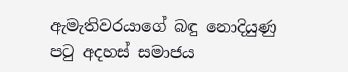ඇමැතිවරයාගේ බඳු නොදියුණු පටු අදහස් සමාජය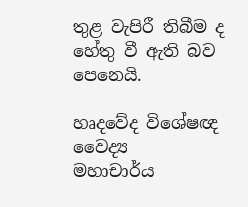තුළ වැපිරී තිබීම ද හේතු වී ඇති බව පෙනෙයි.

හෘදවේද විශේෂඥ වෛද්‍ය
මහාචාර්ය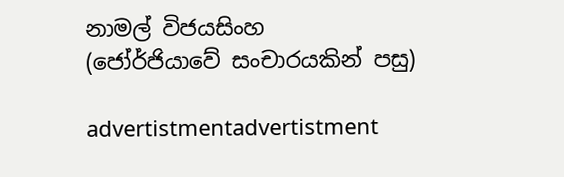නාමල් විජයසිංහ
(ජෝර්ජියාවේ සංචාරයකින් පසු)

advertistmentadvertistment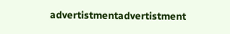advertistmentadvertistment